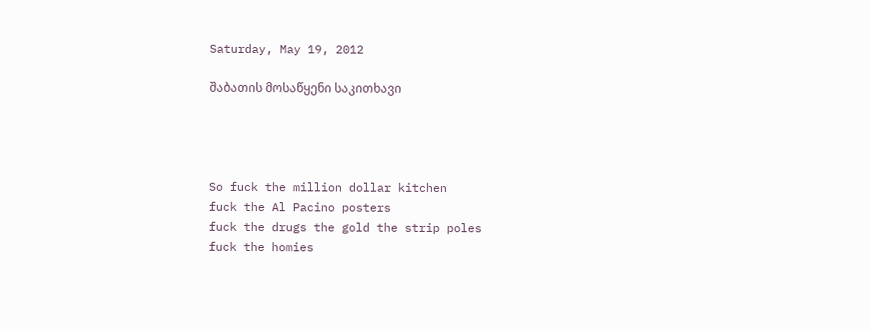Saturday, May 19, 2012

შაბათის მოსაწყენი საკითხავი




So fuck the million dollar kitchen
fuck the Al Pacino posters
fuck the drugs the gold the strip poles
fuck the homies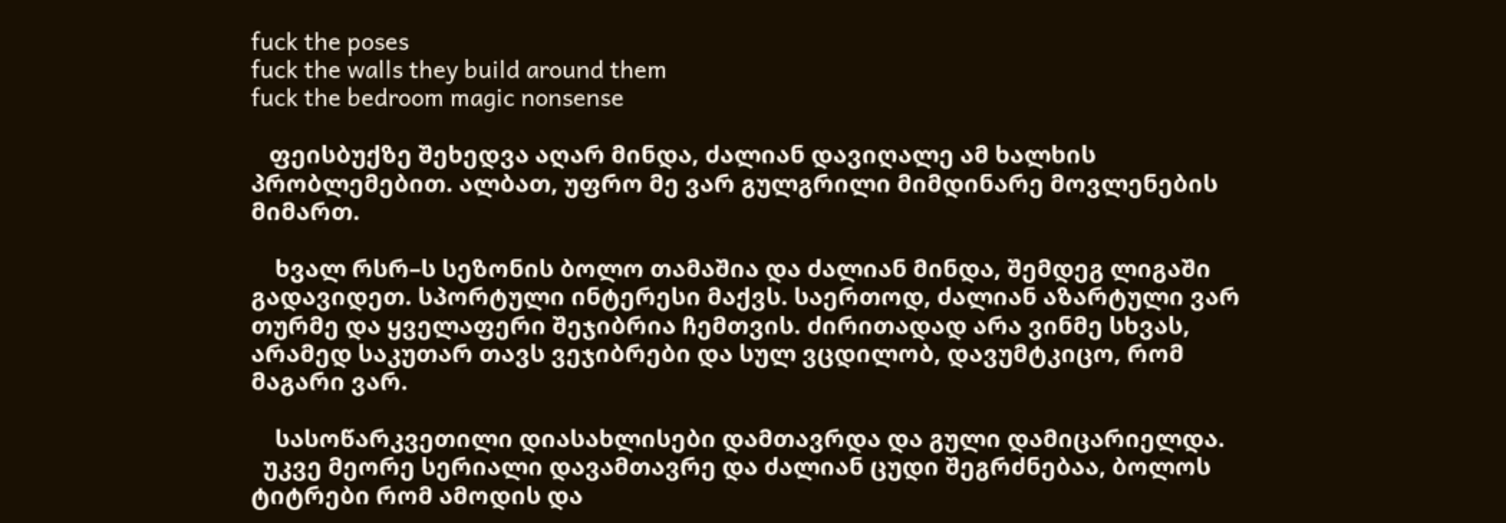fuck the poses
fuck the walls they build around them
fuck the bedroom magic nonsense

   ფეისბუქზე შეხედვა აღარ მინდა, ძალიან დავიღალე ამ ხალხის პრობლემებით. ალბათ, უფრო მე ვარ გულგრილი მიმდინარე მოვლენების მიმართ.

    ხვალ რსრ–ს სეზონის ბოლო თამაშია და ძალიან მინდა, შემდეგ ლიგაში გადავიდეთ. სპორტული ინტერესი მაქვს. საერთოდ, ძალიან აზარტული ვარ თურმე და ყველაფერი შეჯიბრია ჩემთვის. ძირითადად არა ვინმე სხვას, არამედ საკუთარ თავს ვეჯიბრები და სულ ვცდილობ, დავუმტკიცო, რომ მაგარი ვარ.

    სასოწარკვეთილი დიასახლისები დამთავრდა და გული დამიცარიელდა.
  უკვე მეორე სერიალი დავამთავრე და ძალიან ცუდი შეგრძნებაა, ბოლოს ტიტრები რომ ამოდის და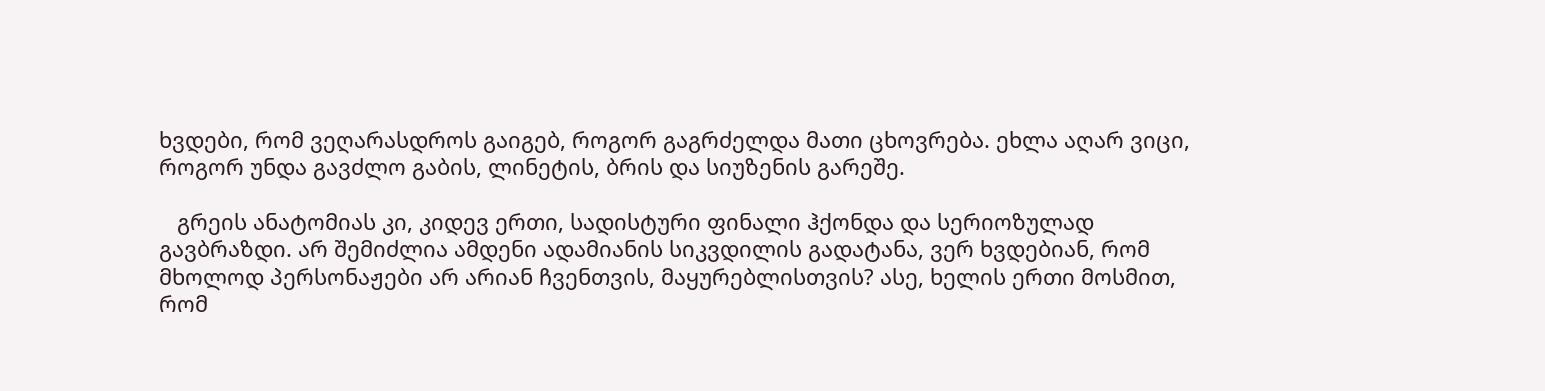ხვდები, რომ ვეღარასდროს გაიგებ, როგორ გაგრძელდა მათი ცხოვრება. ეხლა აღარ ვიცი, როგორ უნდა გავძლო გაბის, ლინეტის, ბრის და სიუზენის გარეშე.

   გრეის ანატომიას კი, კიდევ ერთი, სადისტური ფინალი ჰქონდა და სერიოზულად გავბრაზდი. არ შემიძლია ამდენი ადამიანის სიკვდილის გადატანა, ვერ ხვდებიან, რომ მხოლოდ პერსონაჟები არ არიან ჩვენთვის, მაყურებლისთვის? ასე, ხელის ერთი მოსმით, რომ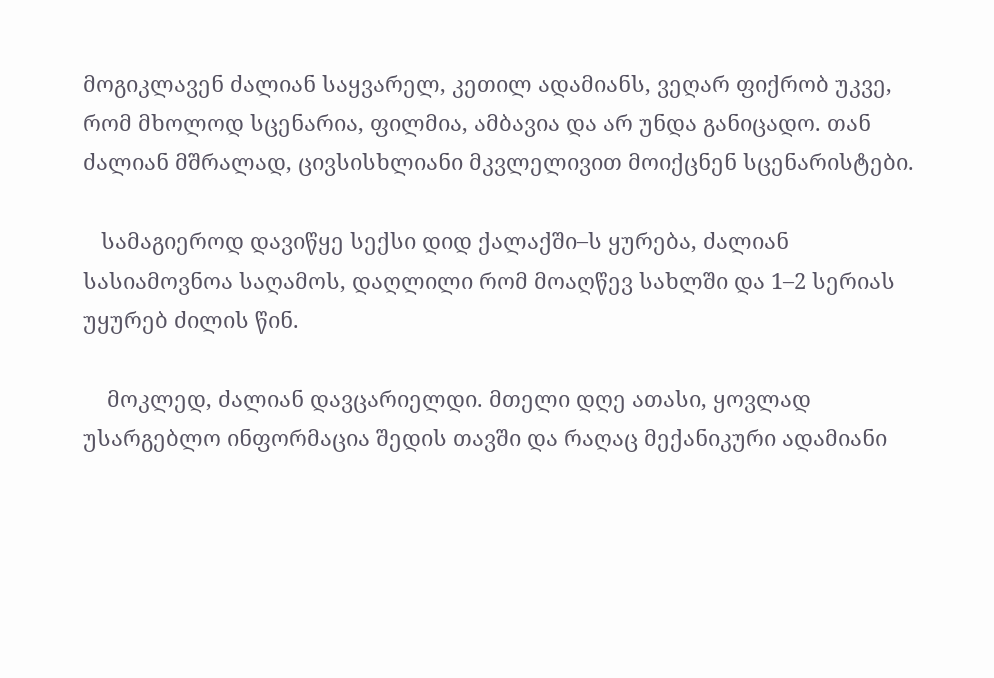მოგიკლავენ ძალიან საყვარელ, კეთილ ადამიანს, ვეღარ ფიქრობ უკვე, რომ მხოლოდ სცენარია, ფილმია, ამბავია და არ უნდა განიცადო. თან ძალიან მშრალად, ცივსისხლიანი მკვლელივით მოიქცნენ სცენარისტები.

   სამაგიეროდ დავიწყე სექსი დიდ ქალაქში–ს ყურება, ძალიან სასიამოვნოა საღამოს, დაღლილი რომ მოაღწევ სახლში და 1–2 სერიას უყურებ ძილის წინ.

    მოკლედ, ძალიან დავცარიელდი. მთელი დღე ათასი, ყოვლად უსარგებლო ინფორმაცია შედის თავში და რაღაც მექანიკური ადამიანი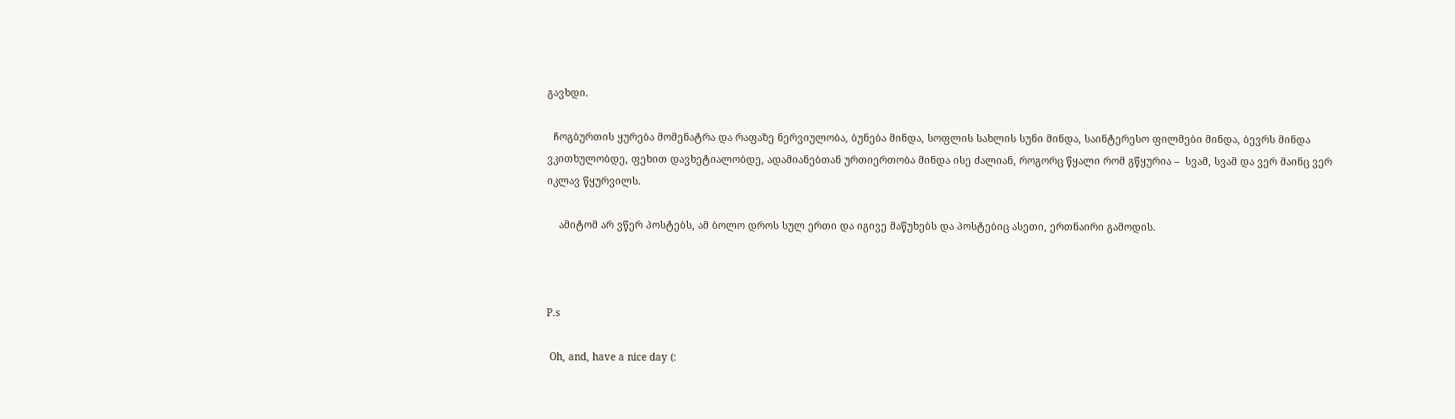გავხდი.

  ჩოგბურთის ყურება მომენატრა და რაფაზე ნერვიულობა, ბუნება მინდა, სოფლის სახლის სუნი მინდა, საინტერესო ფილმები მინდა, ბევრს მინდა ვკითხულობდე, ფეხით დავხეტიალობდე, ადამიანებთან ურთიერთობა მინდა ისე ძალიან, როგორც წყალი რომ გწყურია –  სვამ, სვამ და ვერ მაინც ვერ იკლავ წყურვილს.

    ამიტომ არ ვწერ პოსტებს, ამ ბოლო დროს სულ ერთი და იგივე მაწუხებს და პოსტებიც ასეთი, ერთნაირი გამოდის.



P.s

 Oh, and, have a nice day (: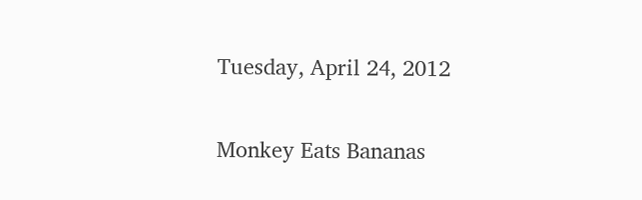Tuesday, April 24, 2012

Monkey Eats Bananas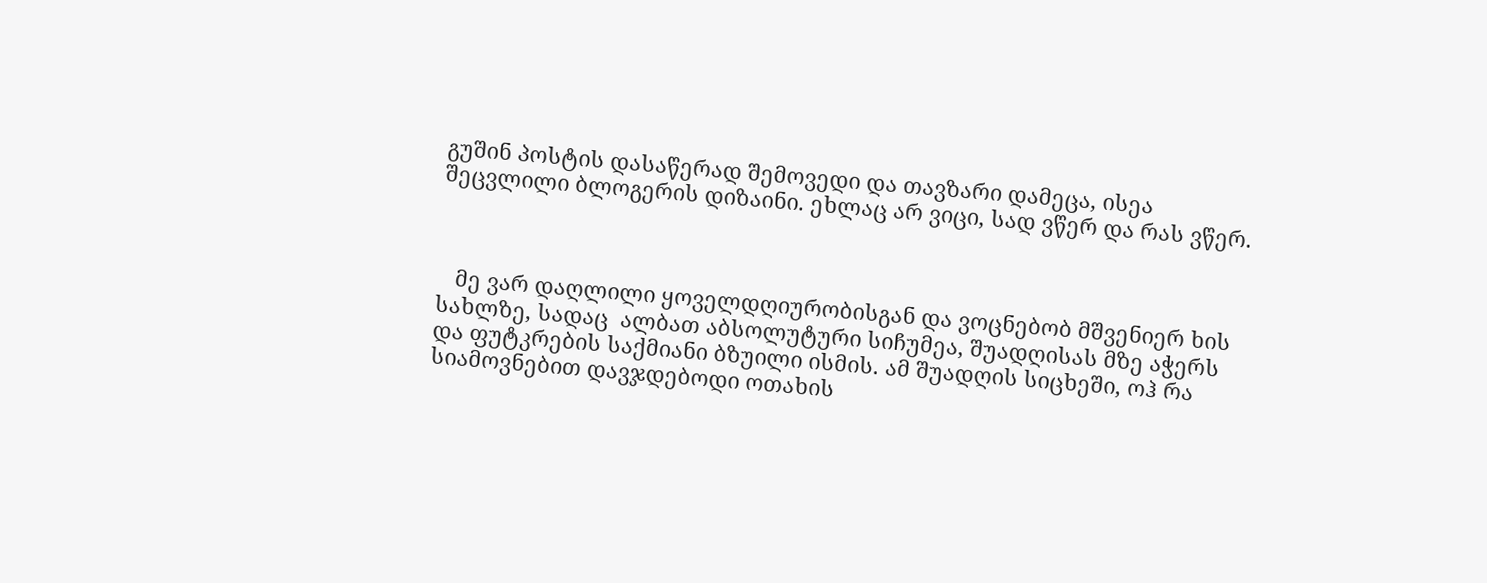გუშინ პოსტის დასაწერად შემოვედი და თავზარი დამეცა, ისეა შეცვლილი ბლოგერის დიზაინი. ეხლაც არ ვიცი, სად ვწერ და რას ვწერ.



   მე ვარ დაღლილი ყოველდღიურობისგან და ვოცნებობ მშვენიერ ხის სახლზე, სადაც  ალბათ აბსოლუტური სიჩუმეა, შუადღისას მზე აჭერს და ფუტკრების საქმიანი ბზუილი ისმის. ამ შუადღის სიცხეში, ოჰ რა სიამოვნებით დავჯდებოდი ოთახის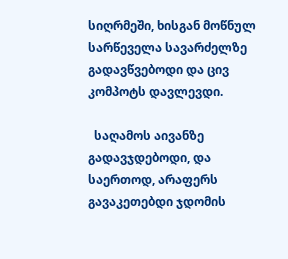სიღრმეში, ხისგან მოწნულ სარწეველა სავარძელზე გადავწვებოდი და ცივ კომპოტს დავლევდი.

  საღამოს აივანზე გადავჯდებოდი, და საერთოდ, არაფერს გავაკეთებდი ჯდომის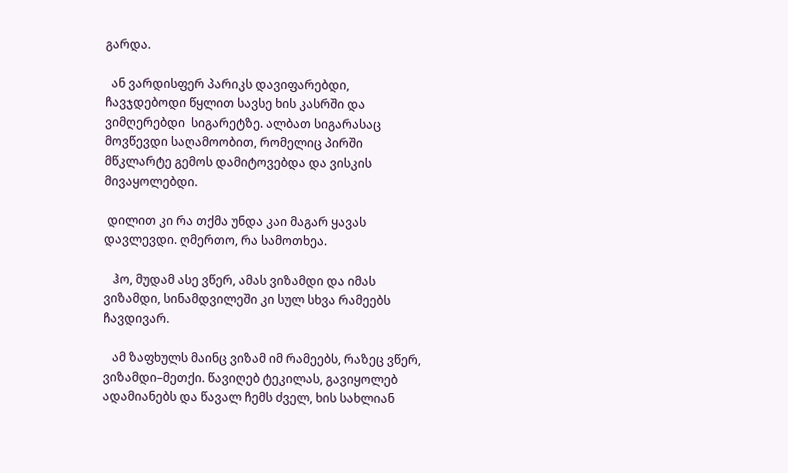გარდა.

  ან ვარდისფერ პარიკს დავიფარებდი, ჩავჯდებოდი წყლით სავსე ხის კასრში და ვიმღერებდი  სიგარეტზე. ალბათ სიგარასაც მოვწევდი საღამოობით, რომელიც პირში მწკლარტე გემოს დამიტოვებდა და ვისკის მივაყოლებდი.

 დილით კი რა თქმა უნდა კაი მაგარ ყავას დავლევდი. ღმერთო, რა სამოთხეა.

   ჰო, მუდამ ასე ვწერ, ამას ვიზამდი და იმას ვიზამდი, სინამდვილეში კი სულ სხვა რამეებს ჩავდივარ.

   ამ ზაფხულს მაინც ვიზამ იმ რამეებს, რაზეც ვწერ, ვიზამდი–მეთქი. წავიღებ ტეკილას, გავიყოლებ ადამიანებს და წავალ ჩემს ძველ, ხის სახლიან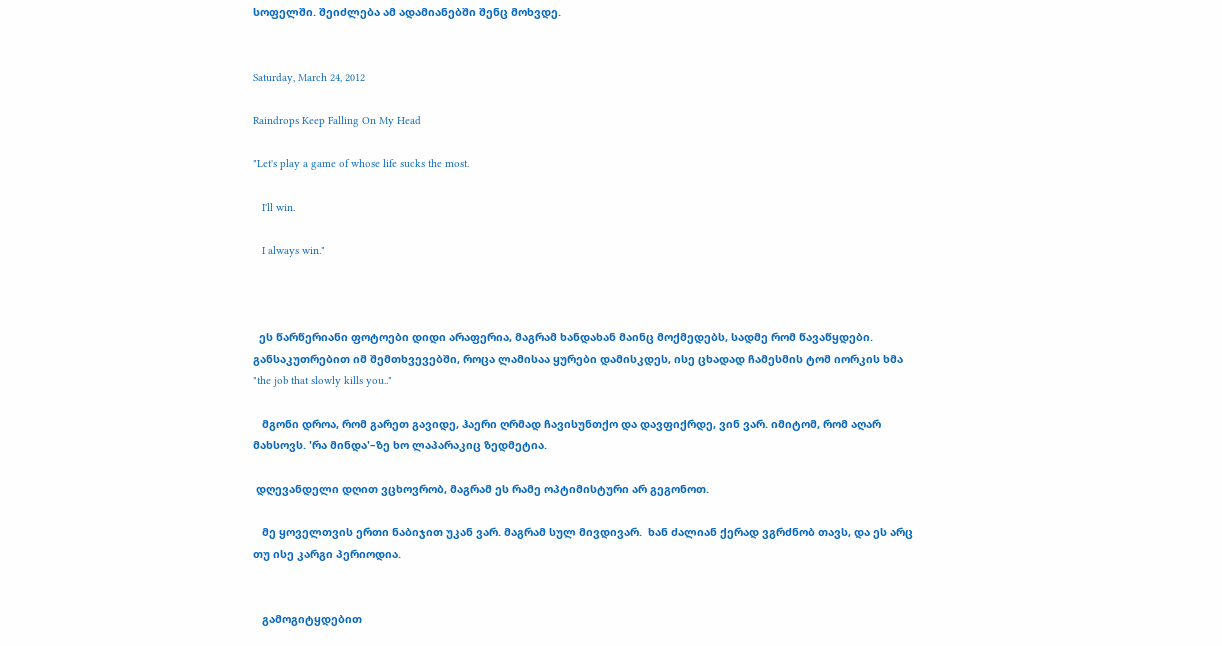სოფელში. შეიძლება ამ ადამიანებში შენც მოხვდე.


Saturday, March 24, 2012

Raindrops Keep Falling On My Head

"Let's play a game of whose life sucks the most.

   I'll win.

   I always win."



  ეს წარწერიანი ფოტოები დიდი არაფერია, მაგრამ ხანდახან მაინც მოქმედებს, სადმე რომ წავაწყდები. განსაკუთრებით იმ შემთხვევებში, როცა ლამისაა ყურები დამისკდეს, ისე ცხადად ჩამესმის ტომ იორკის ხმა "the job that slowly kills you.."

   მგონი დროა, რომ გარეთ გავიდე, ჰაერი ღრმად ჩავისუნთქო და დავფიქრდე, ვინ ვარ. იმიტომ, რომ აღარ მახსოვს. 'რა მინდა'–ზე ხო ლაპარაკიც ზედმეტია.

 დღევანდელი დღით ვცხოვრობ, მაგრამ ეს რამე ოპტიმისტური არ გეგონოთ.

   მე ყოველთვის ერთი ნაბიჯით უკან ვარ. მაგრამ სულ მივდივარ.  ხან ძალიან ქერად ვგრძნობ თავს, და ეს არც თუ ისე კარგი პერიოდია.


   გამოგიტყდებით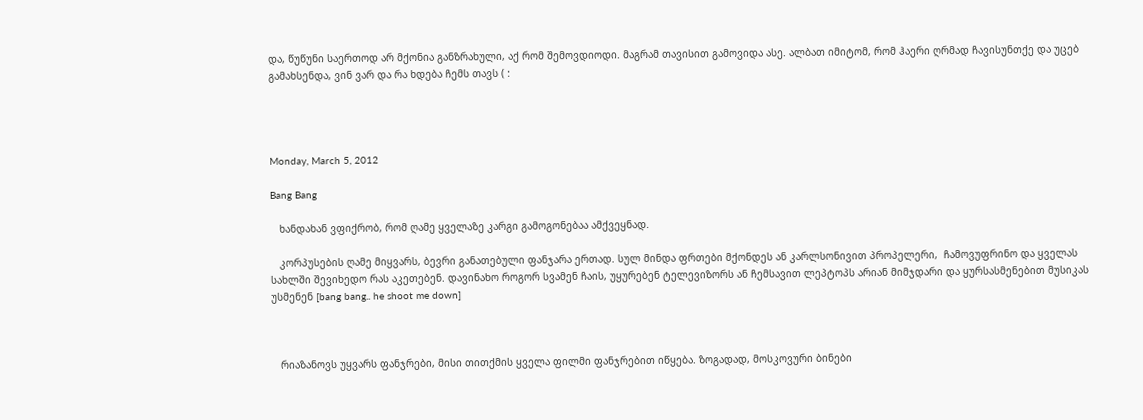და, წუწუნი საერთოდ არ მქონია განზრახული, აქ რომ შემოვდიოდი. მაგრამ თავისით გამოვიდა ასე. ალბათ იმიტომ, რომ ჰაერი ღრმად ჩავისუნთქე და უცებ გამახსენდა, ვინ ვარ და რა ხდება ჩემს თავს ( :




Monday, March 5, 2012

Bang Bang

   ხანდახან ვფიქრობ, რომ ღამე ყველაზე კარგი გამოგონებაა ამქვეყნად.

   კორპუსების ღამე მიყვარს, ბევრი განათებული ფანჯარა ერთად. სულ მინდა ფრთები მქონდეს ან კარლსონივით პროპელერი,  ჩამოვუფრინო და ყველას სახლში შევიხედო რას აკეთებენ. დავინახო როგორ სვამენ ჩაის, უყურებენ ტელევიზორს ან ჩემსავით ლეპტოპს არიან მიმჯდარი და ყურსასმენებით მუსიკას უსმენენ [bang bang.. he shoot me down]



   რიაზანოვს უყვარს ფანჯრები, მისი თითქმის ყველა ფილმი ფანჯრებით იწყება. ზოგადად, მოსკოვური ბინები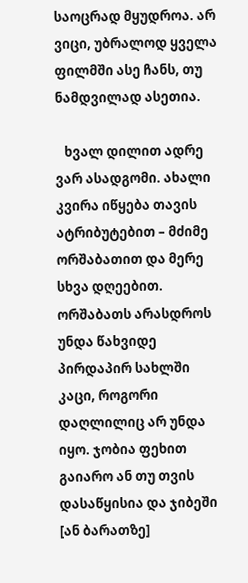საოცრად მყუდროა. არ ვიცი, უბრალოდ ყველა ფილმში ასე ჩანს, თუ ნამდვილად ასეთია.

   ხვალ დილით ადრე ვარ ასადგომი. ახალი კვირა იწყება თავის ატრიბუტებით – მძიმე ორშაბათით და მერე სხვა დღეებით. ორშაბათს არასდროს უნდა წახვიდე პირდაპირ სახლში კაცი, როგორი დაღლილიც არ უნდა იყო. ჯობია ფეხით გაიარო ან თუ თვის დასაწყისია და ჯიბეში [ან ბარათზე]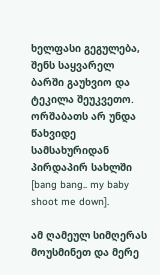ხელფასი გეგულება, შენს საყვარელ ბარში გაუხვიო და ტეკილა შეუკვეთო. ორშაბათს არ უნდა წახვიდე სამსახურიდან პირდაპირ სახლში [bang bang.. my baby shoot me down].

ამ ღამეულ სიმღერას მოუსმინეთ და მერე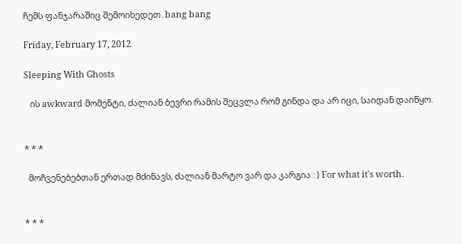ჩემს ფანჯარაშიც შემოიხედეთ. bang bang

Friday, February 17, 2012

Sleeping With Ghosts

   ის awkward მომენტი, ძალიან ბევრი რამის შეცვლა რომ გინდა და არ იცი, საიდან დაიწყო.


* * *

  მოჩვენებებთან ერთად მძინავს, ძალიან მარტო ვარ და კარგია : ) For what it's worth.


* * *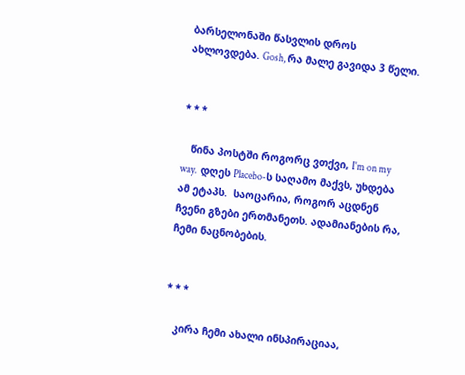ბარსელონაში წასვლის დროს ახლოვდება. Gosh, რა მალე გავიდა 3 წელი.


* * *

   წინა პოსტში როგორც ვთქვი, I'm on my way.  დღეს Placebo-ს საღამო მაქვს, უხდება ამ ეტაპს.  საოცარია, როგორ აცდნენ ჩვენი გზები ერთმანეთს. ადამიანების რა, ჩემი ნაცნობების.


* * *

   კირა ჩემი ახალი ინსპირაციაა,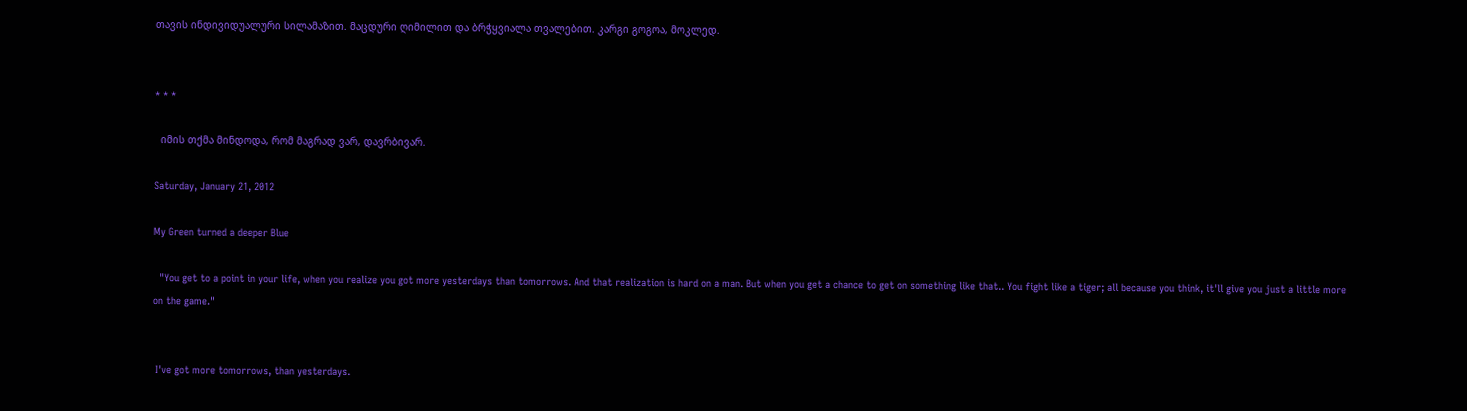თავის ინდივიდუალური სილამაზით. მაცდური ღიმილით და ბრჭყვიალა თვალებით. კარგი გოგოა, მოკლედ.


* * *

  იმის თქმა მინდოდა, რომ მაგრად ვარ, დავრბივარ.

Saturday, January 21, 2012

My Green turned a deeper Blue

  "You get to a point in your life, when you realize you got more yesterdays than tomorrows. And that realization is hard on a man. But when you get a chance to get on something like that.. You fight like a tiger; all because you think, it'll give you just a little more on the game."


 I've got more tomorrows, than yesterdays.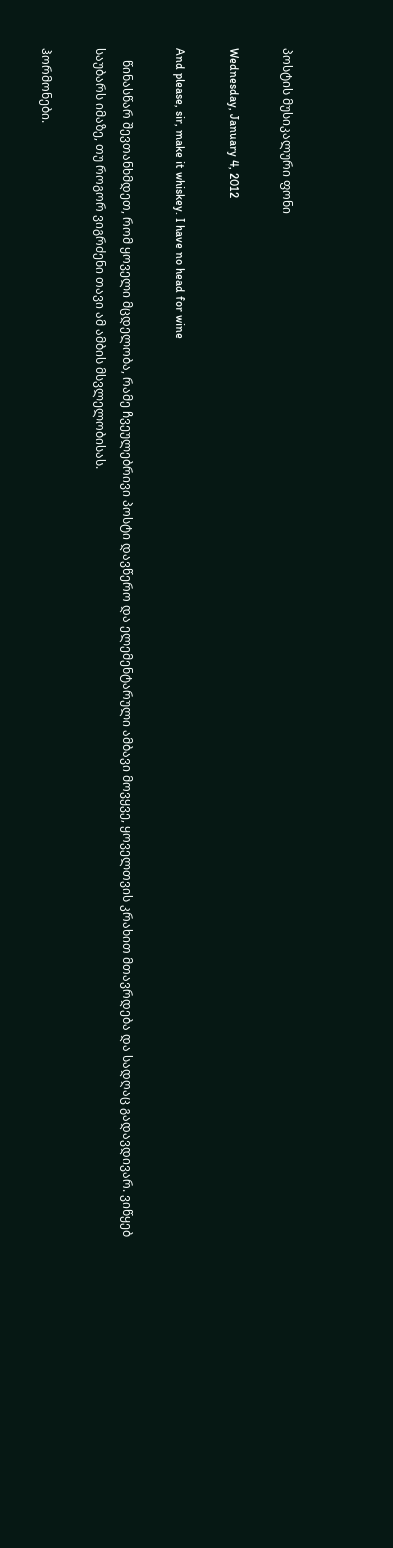პოსტის მუსიკალური ფონი

Wednesday, January 4, 2012

And please, sir, make it whiskey. I have no head for wine

    წინასწარ შევთანხმდეთ, რომ ყოველი მცდელობა, რამე ჩვეულებრივი პოსტი დავწერო და ელემენტარული ამბავი მოვყვე, ყოველთვის კრახით მთავრდება და სადღაც გადავდივარ. ვიწყებ საუბარს იმაზე, თუ როგორ ვიგრძენი თავი ამ ამბის მსვლელობისას.

ჰორმონები.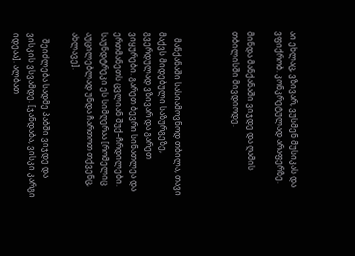აი ეხლაც, ვზივარ, ვუსმენ მუსიკას და ვფიქრობ. კონკრეტულად არაფერზე.

მინდა მანქანაში ვიჯდე და ღამის თბილისში მივდიოდე.



   მანქანაში სასიამოვნოდ თბილა, თავი მაქვს მიდებული საზურგეზე, გვერდულად ვზივარ და გარეთ ვიყურები. გარეთ ბევრი სინათლეა და ერთმანეთს ცვლიან შუქ–ჩრდილები. საუნდტრეკი ეს სიმღერაა [რომელიც აუცილებლად უნდა ჩართოთ თქვენც, ახლავე].

   შეიძლება სადმე პაბში ვიჯდე და ვისკის ვსვამდე. [ჯანდაბა, ვისკი კარგი იდეაა]. ალბათ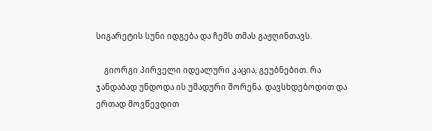სიგარეტის სუნი იდგება და ჩემს თმას გაჟღინთავს.

    გიორგი პირველი იდეალური კაცია, გეუბნებით. რა ჯანდაბად უნდოდა ის უმადური შორენა. დავსხდებოდით და ერთად მოვწევდით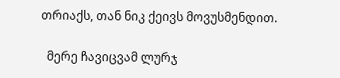თრიაქს, თან ნიკ ქეივს მოვუსმენდით.

  მერე ჩავიცვამ ლურჯ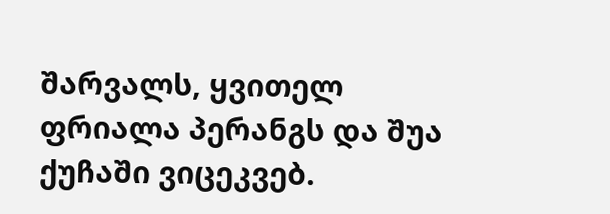შარვალს, ყვითელ ფრიალა პერანგს და შუა ქუჩაში ვიცეკვებ.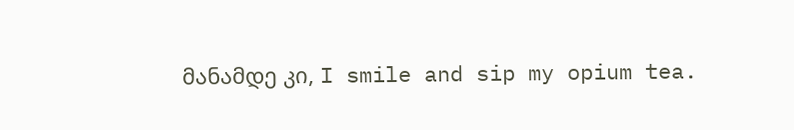მანამდე კი, I smile and sip my opium tea.